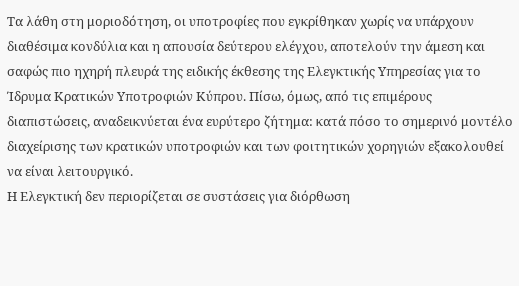Τα λάθη στη μοριοδότηση, οι υποτροφίες που εγκρίθηκαν χωρίς να υπάρχουν διαθέσιμα κονδύλια και η απουσία δεύτερου ελέγχου, αποτελούν την άμεση και σαφώς πιο ηχηρή πλευρά της ειδικής έκθεσης της Ελεγκτικής Υπηρεσίας για το Ίδρυμα Κρατικών Υποτροφιών Κύπρου. Πίσω, όμως, από τις επιμέρους διαπιστώσεις, αναδεικνύεται ένα ευρύτερο ζήτημα: κατά πόσο το σημερινό μοντέλο διαχείρισης των κρατικών υποτροφιών και των φοιτητικών χορηγιών εξακολουθεί να είναι λειτουργικό.
Η Ελεγκτική δεν περιορίζεται σε συστάσεις για διόρθωση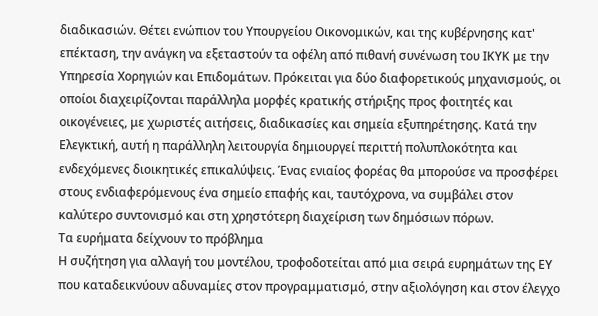διαδικασιών. Θέτει ενώπιον του Υπουργείου Οικονομικών, και της κυβέρνησης κατ' επέκταση, την ανάγκη να εξεταστούν τα οφέλη από πιθανή συνένωση του ΙΚΥΚ με την Υπηρεσία Χορηγιών και Επιδομάτων. Πρόκειται για δύο διαφορετικούς μηχανισμούς, οι οποίοι διαχειρίζονται παράλληλα μορφές κρατικής στήριξης προς φοιτητές και οικογένειες, με χωριστές αιτήσεις, διαδικασίες και σημεία εξυπηρέτησης. Κατά την Ελεγκτική, αυτή η παράλληλη λειτουργία δημιουργεί περιττή πολυπλοκότητα και ενδεχόμενες διοικητικές επικαλύψεις. Ένας ενιαίος φορέας θα μπορούσε να προσφέρει στους ενδιαφερόμενους ένα σημείο επαφής και, ταυτόχρονα, να συμβάλει στον καλύτερο συντονισμό και στη χρηστότερη διαχείριση των δημόσιων πόρων.
Τα ευρήματα δείχνουν το πρόβλημα
Η συζήτηση για αλλαγή του μοντέλου, τροφοδοτείται από μια σειρά ευρημάτων της ΕΥ που καταδεικνύουν αδυναμίες στον προγραμματισμό, στην αξιολόγηση και στον έλεγχο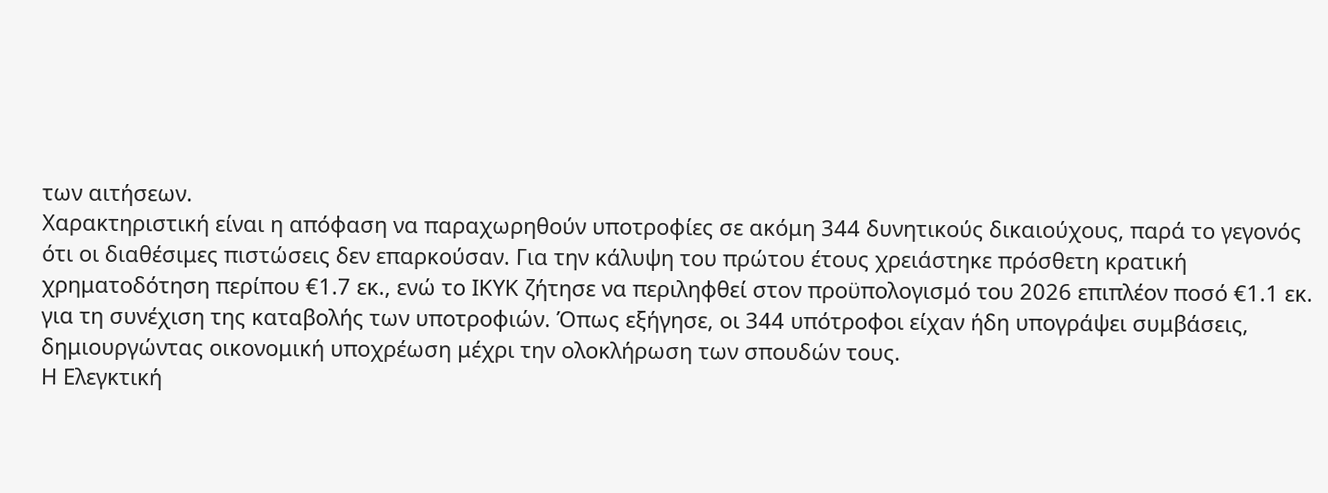των αιτήσεων.
Χαρακτηριστική είναι η απόφαση να παραχωρηθούν υποτροφίες σε ακόμη 344 δυνητικούς δικαιούχους, παρά το γεγονός ότι οι διαθέσιμες πιστώσεις δεν επαρκούσαν. Για την κάλυψη του πρώτου έτους χρειάστηκε πρόσθετη κρατική χρηματοδότηση περίπου €1.7 εκ., ενώ το ΙΚΥΚ ζήτησε να περιληφθεί στον προϋπολογισμό του 2026 επιπλέον ποσό €1.1 εκ. για τη συνέχιση της καταβολής των υποτροφιών. Όπως εξήγησε, οι 344 υπότροφοι είχαν ήδη υπογράψει συμβάσεις, δημιουργώντας οικονομική υποχρέωση μέχρι την ολοκλήρωση των σπουδών τους.
Η Ελεγκτική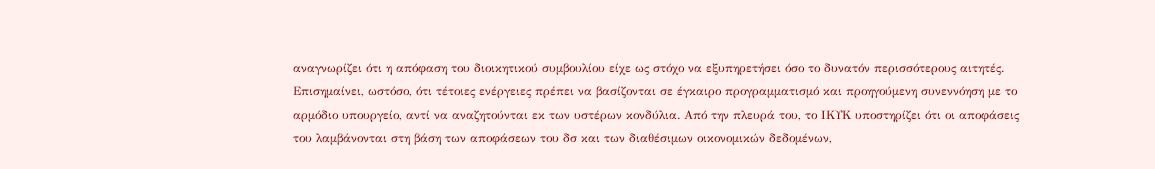αναγνωρίζει ότι η απόφαση του διοικητικού συμβουλίου είχε ως στόχο να εξυπηρετήσει όσο το δυνατόν περισσότερους αιτητές. Επισημαίνει, ωστόσο, ότι τέτοιες ενέργειες πρέπει να βασίζονται σε έγκαιρο προγραμματισμό και προηγούμενη συνεννόηση με το αρμόδιο υπουργείο, αντί να αναζητούνται εκ των υστέρων κονδύλια. Από την πλευρά του, το ΙΚΥΚ υποστηρίζει ότι οι αποφάσεις του λαμβάνονται στη βάση των αποφάσεων του δσ και των διαθέσιμων οικονομικών δεδομένων,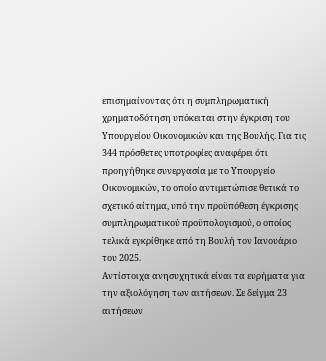επισημαίνοντας ότι η συμπληρωματική χρηματοδότηση υπόκειται στην έγκριση του Υπουργείου Οικονομικών και της Βουλής. Για τις 344 πρόσθετες υποτροφίες αναφέρει ότι προηγήθηκε συνεργασία με το Υπουργείο Οικονομικών, το οποίο αντιμετώπισε θετικά το σχετικό αίτημα, υπό την προϋπόθεση έγκρισης συμπληρωματικού προϋπολογισμού, ο οποίος τελικά εγκρίθηκε από τη Βουλή τον Ιανουάριο του 2025.
Αντίστοιχα ανησυχητικά είναι τα ευρήματα για την αξιολόγηση των αιτήσεων. Σε δείγμα 23 αιτήσεων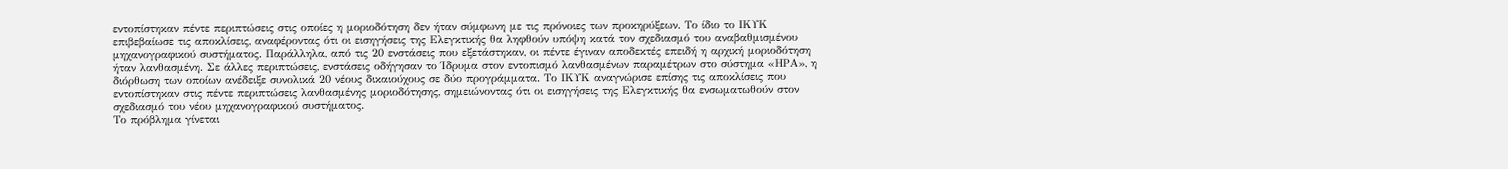εντοπίστηκαν πέντε περιπτώσεις στις οποίες η μοριοδότηση δεν ήταν σύμφωνη με τις πρόνοιες των προκηρύξεων. Το ίδιο το ΙΚΥΚ επιβεβαίωσε τις αποκλίσεις, αναφέροντας ότι οι εισηγήσεις της Ελεγκτικής θα ληφθούν υπόψη κατά τον σχεδιασμό του αναβαθμισμένου μηχανογραφικού συστήματος. Παράλληλα, από τις 20 ενστάσεις που εξετάστηκαν, οι πέντε έγιναν αποδεκτές επειδή η αρχική μοριοδότηση ήταν λανθασμένη. Σε άλλες περιπτώσεις, ενστάσεις οδήγησαν το Ίδρυμα στον εντοπισμό λανθασμένων παραμέτρων στο σύστημα «ΗΡΑ», η διόρθωση των οποίων ανέδειξε συνολικά 20 νέους δικαιούχους σε δύο προγράμματα. Το ΙΚΥΚ αναγνώρισε επίσης τις αποκλίσεις που εντοπίστηκαν στις πέντε περιπτώσεις λανθασμένης μοριοδότησης, σημειώνοντας ότι οι εισηγήσεις της Ελεγκτικής θα ενσωματωθούν στον σχεδιασμό του νέου μηχανογραφικού συστήματος.
Το πρόβλημα γίνεται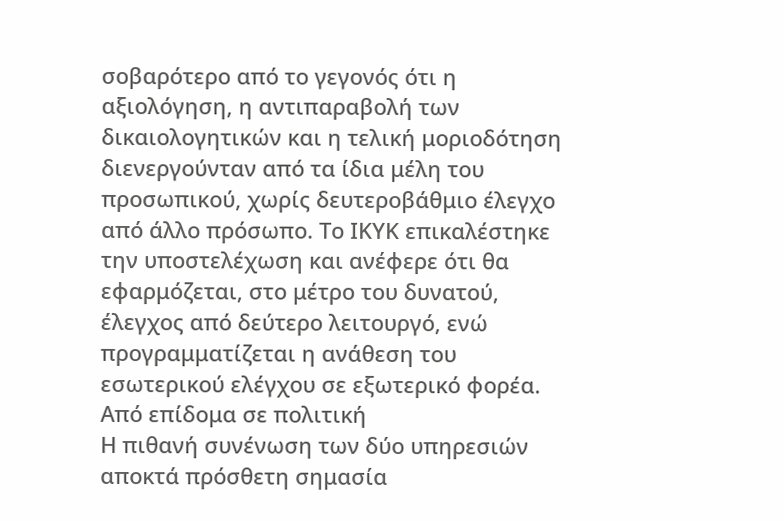σοβαρότερο από το γεγονός ότι η αξιολόγηση, η αντιπαραβολή των δικαιολογητικών και η τελική μοριοδότηση διενεργούνταν από τα ίδια μέλη του προσωπικού, χωρίς δευτεροβάθμιο έλεγχο από άλλο πρόσωπο. Το ΙΚΥΚ επικαλέστηκε την υποστελέχωση και ανέφερε ότι θα εφαρμόζεται, στο μέτρο του δυνατού, έλεγχος από δεύτερο λειτουργό, ενώ προγραμματίζεται η ανάθεση του εσωτερικού ελέγχου σε εξωτερικό φορέα.
Από επίδομα σε πολιτική
Η πιθανή συνένωση των δύο υπηρεσιών αποκτά πρόσθετη σημασία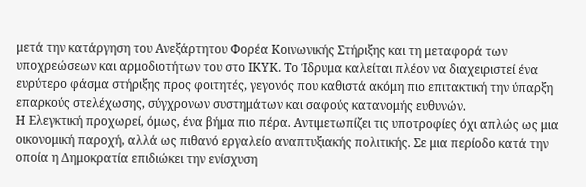μετά την κατάργηση του Ανεξάρτητου Φορέα Κοινωνικής Στήριξης και τη μεταφορά των υποχρεώσεων και αρμοδιοτήτων του στο ΙΚΥΚ. Το Ίδρυμα καλείται πλέον να διαχειριστεί ένα ευρύτερο φάσμα στήριξης προς φοιτητές, γεγονός που καθιστά ακόμη πιο επιτακτική την ύπαρξη επαρκούς στελέχωσης, σύγχρονων συστημάτων και σαφούς κατανομής ευθυνών.
Η Ελεγκτική προχωρεί, όμως, ένα βήμα πιο πέρα. Αντιμετωπίζει τις υποτροφίες όχι απλώς ως μια οικονομική παροχή, αλλά ως πιθανό εργαλείο αναπτυξιακής πολιτικής. Σε μια περίοδο κατά την οποία η Δημοκρατία επιδιώκει την ενίσχυση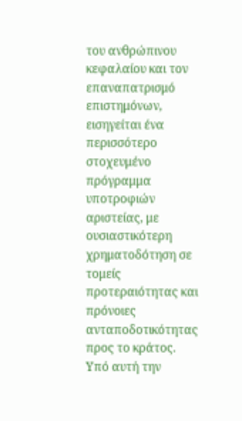του ανθρώπινου κεφαλαίου και τον επαναπατρισμό επιστημόνων, εισηγείται ένα περισσότερο στοχευμένο πρόγραμμα υποτροφιών αριστείας, με ουσιαστικότερη χρηματοδότηση σε τομείς προτεραιότητας και πρόνοιες ανταποδοτικότητας προς το κράτος.
Υπό αυτή την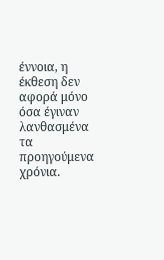έννοια, η έκθεση δεν αφορά μόνο όσα έγιναν λανθασμένα τα προηγούμενα χρόνια.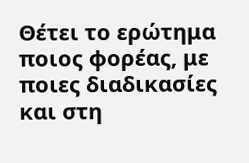Θέτει το ερώτημα ποιος φορέας, με ποιες διαδικασίες και στη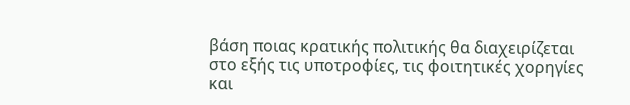βάση ποιας κρατικής πολιτικής θα διαχειρίζεται στο εξής τις υποτροφίες, τις φοιτητικές χορηγίες και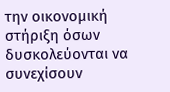την οικονομική στήριξη όσων δυσκολεύονται να συνεχίσουν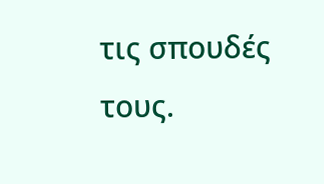τις σπουδές τους.